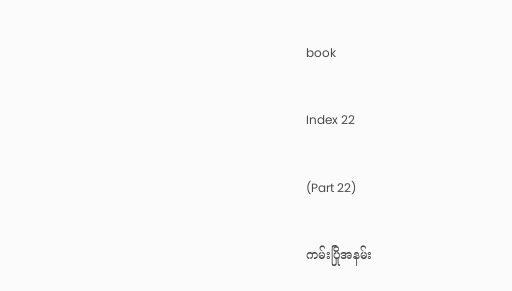book

Index 22

(Part 22)

ကမ်းပြိုအနမ်း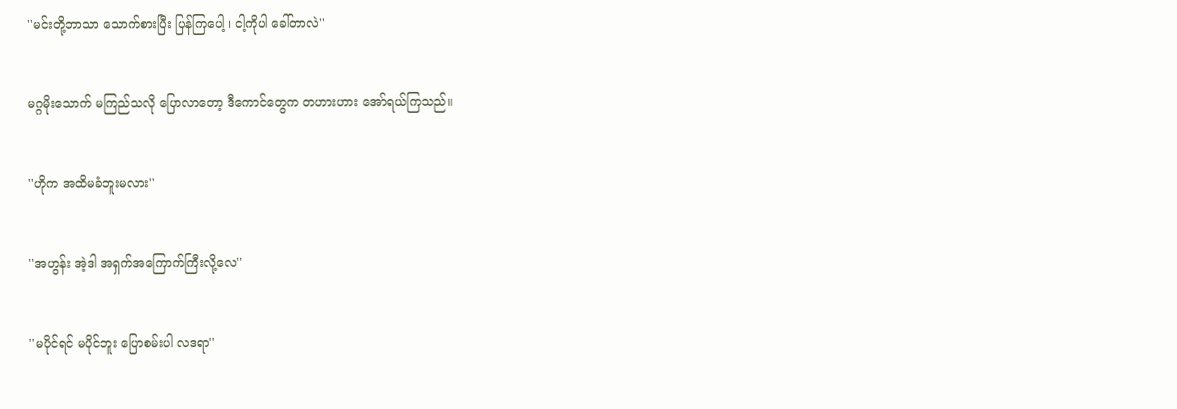''မင်းတို့ဘာသာ သောက်စားပြီး ပြန်ကြပေါ့ ၊ ငါ့ကိုပါ ခေါ်တာလဲ''


မဂ္ဂမိုးသောက် မကြည်သလို ပြောလာတော့ ဒီကောင်တွေက တဟားဟား အော်ရယ်ကြသည်။


''ဟိုက အထိမခံဘူးမလား''


''အဟွန်း အဲ့ဒါ အရှက်အကြောက်ကြီးလို့လေ''


''မပိုင်ရင် မပိုင်ဘူး ပြောစမ်းပါ လဒရာ''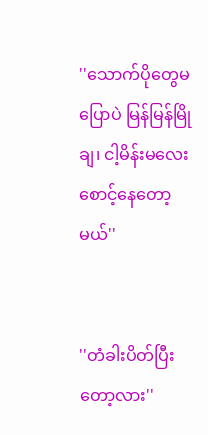''သောက်ပိုတွေမပြောပဲ မြန်မြန်မြိုချ၊ ငါ့မိန်းမလေး စောင့်နေတော့မယ်''


''တံခါးပိတ်ပြီးတော့လား''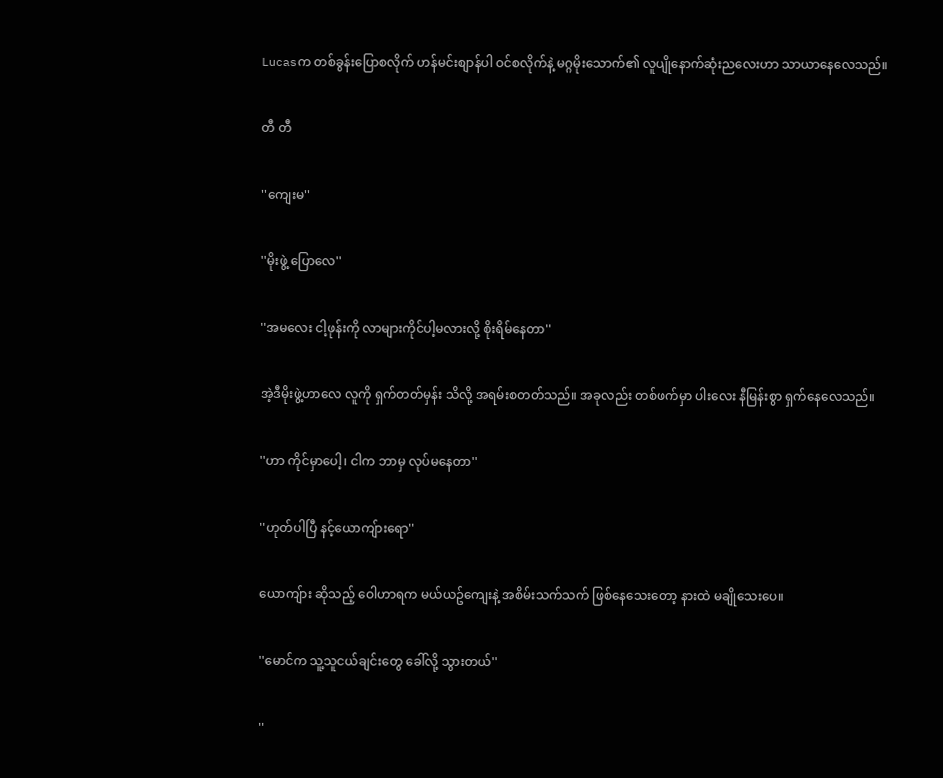Lucasက တစ်ခွန်းပြောစလိုက် ဟန်မင်းစျာန်ပါ ဝင်စလိုက်နဲ့ မဂ္ဂမိုးသောက်၏ လူပျိုနောက်ဆုံးညလေးဟာ သာယာနေလေသည်။


တီ တီ


''ကျေးမ''


''မိုးဖွဲ့ ပြောလေ''


''အမလေး ငါ့ဖုန်းကို လာများကိုင်ပါ့မလားလို့ စိုးရိမ်နေတာ''


အဲ့ဒီမိုးဖွဲ့ဟာလေ လူကို ရှက်တတ်မှန်း သိလို့ အရမ်းစတတ်သည်။ အခုလည်း တစ်ဖက်မှာ ပါးလေး နီမြန်းစွာ ရှက်နေလေသည်။


''ဟာ ကိုင်မှာပေါ့၊ ငါက ဘာမှ လုပ်မနေတာ''


''ဟုတ်ပါပြီ နင့်ယောကျ်ားရော''


ယောကျ်ား ဆိုသည့် ဝေါဟာရက မယ်ယဥ်ကျေးနဲ့ အစိမ်းသက်သက် ဖြစ်နေသေးတော့ နားထဲ မချိုသေးပေ။


''မောင်က သူ့သူငယ်ချင်းတွေ ခေါ်လို့ သွားတယ်''


''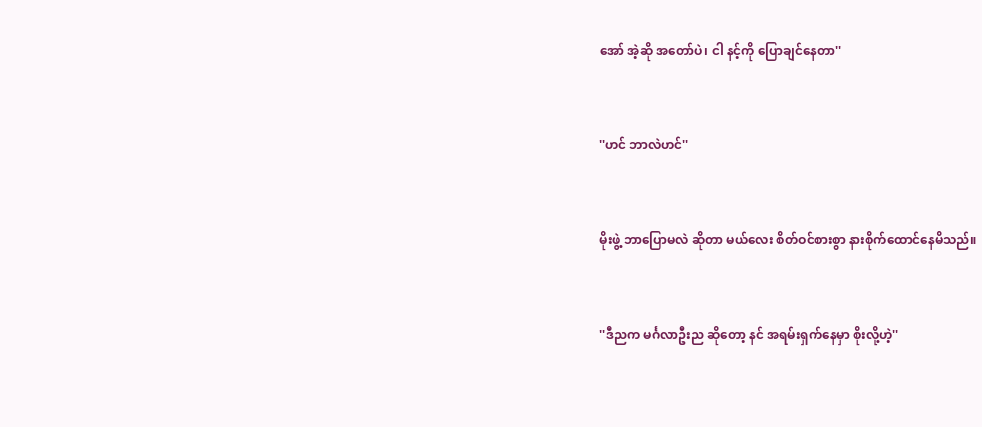အော် အဲ့ဆို အတော်ပဲ၊ ငါ နင့်ကို ပြောချင်နေတာ''


''ဟင် ဘာလဲဟင်''


မိုးဖွဲ့ ဘာပြောမလဲ ဆိုတာ မယ်လေး စိတ်ဝင်စားစွာ နားစိုက်ထောင်နေမိသည်။


''ဒီညက မင်္ဂလာဦးည ဆိုတော့ နင် အရမ်းရှက်နေမှာ စိုးလို့ဟဲ့''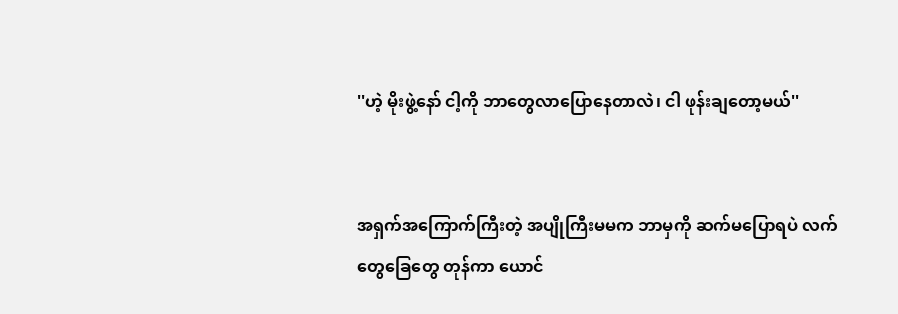''ဟဲ့ မိုးဖွဲ့နော် ငါ့ကို ဘာတွေလာပြောနေတာလဲ၊ ငါ ဖုန်းချတော့မယ်''


အရှက်အကြောက်ကြီးတဲ့ အပျိုကြီးမမက ဘာမှကို ဆက်မပြောရပဲ လက်တွေခြေတွေ တုန်ကာ ယောင်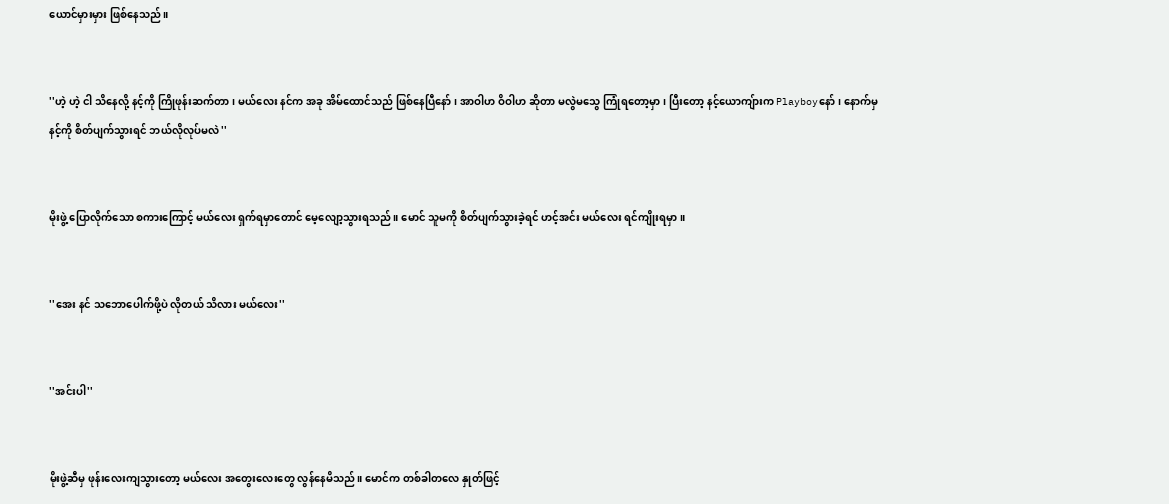ယောင်မှားမှား ဖြစ်နေသည်။


''ဟဲ့ ဟဲ့ ငါ သိနေလို့ နင့်ကို ကြိုဖုန်းဆက်တာ၊ မယ်လေး နင်က အခု အိမ်ထောင်သည် ဖြစ်နေပြီနော်၊ အာဝါဟ ဝိဝါဟ ဆိုတာ မလွဲမသွေ ကြုံရတော့မှာ၊ ပြီးတော့ နင့်ယောကျ်ားက Playboyနော်၊ နောက်မှ နင့်ကို စိတ်ပျက်သွားရင် ဘယ်လိုလုပ်မလဲ ''


မိုးဖွဲ့ ပြောလိုက်သော စကားကြောင့် မယ်လေး ရှက်ရမှာတောင် မေ့လျော့သွားရသည်။ မောင် သူမကို စိတ်ပျက်သွားခဲ့ရင် ဟင့်အင်း မယ်လေး ရင်ကျိုးရမှာ။


''အေး နင် သဘောပေါက်ဖို့ပဲ လိုတယ် သိလား မယ်လေး''


''အင်းပါ''


မိုးဖွဲ့ဆီမှ ဖုန်းလေးကျသွားတော့ မယ်လေး အတွေးလေးတွေ လွန်နေမိသည်။ မောင်က တစ်ခါတလေ နှုတ်ဖြင့်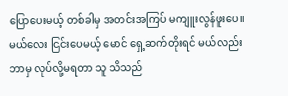ပြောပေးမယ့် တစ်ခါမှ အတင်းအကြပ် မကျူးလွန်ဖူးပေ။ မယ်လေး ငြင်းပေမယ့် မောင် ရှေ့ဆက်တိုးရင် မယ်လည်း ဘာမှ လုပ်လို့မရတာ သူ သိသည်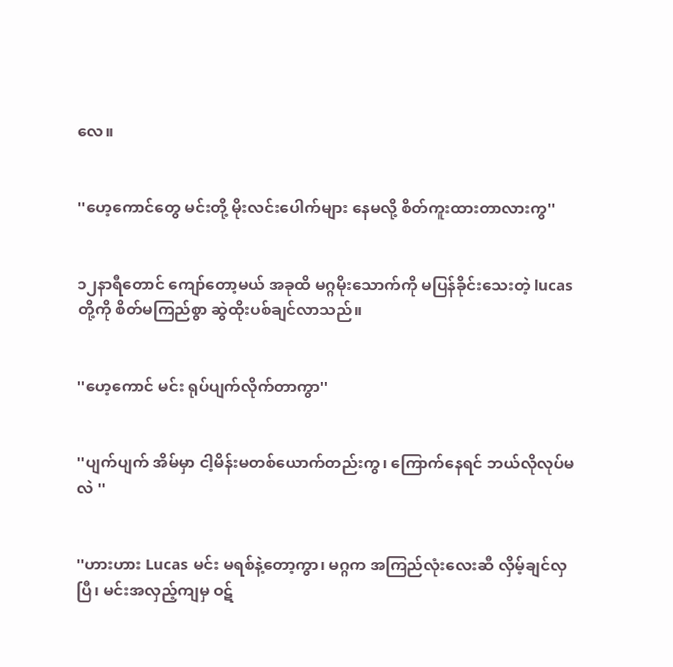လေ။


''ဟေ့ကောင်တွေ မင်းတို့ မိုးလင်းပေါက်များ နေမလို့ စိတ်ကူးထားတာလားကွ''


၁၂နာရီတောင် ကျော်တော့မယ် အခုထိ မဂ္ဂမိုးသောက်ကို မပြန်ခိုင်းသေးတဲ့ lucasတို့ကို စိတ်မကြည်စွာ ဆွဲထိုးပစ်ချင်လာသည်။


''ဟေ့ကောင် မင်း ရုပ်ပျက်လိုက်တာကွာ''


''ပျက်ပျက် အိမ်မှာ ငါ့မိန်းမတစ်ယောက်တည်းကွ၊ ကြောက်နေရင် ဘယ်လိုလုပ်မလဲ ''


''ဟားဟား Lucas မင်း မရစ်နဲ့တော့ကွာ၊ မဂ္ဂက အကြည်လုံးလေးဆီ လှိမ့်ချင်လှပြီ၊ မင်းအလှည့်ကျမှ ဝဋ်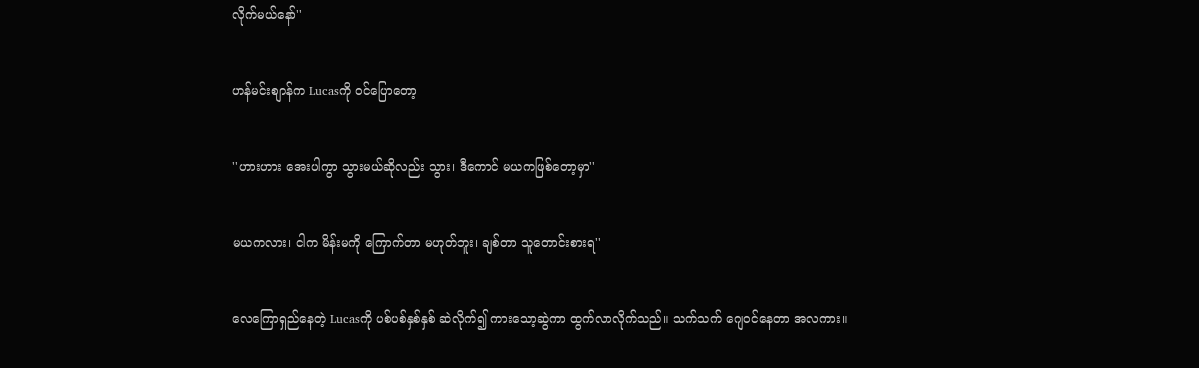လိုက်မယ်နော်''


ဟန်မင်းစျာန်က Lucasကို ဝင်ပြောတော့


''ဟားဟား အေးပါကွာ သွားမယ်ဆိုလည်း သွား၊ ဒီကောင် မယကဖြစ်တော့မှာ''


မယကလား၊ ငါက မိန်းမကို ကြောက်တာ မဟုတ်ဘူး၊ ချစ်တာ သူတောင်းစားရ''


လေကြောရှည်နေတဲ့ Lucasကို ပစ်ပစ်နှစ်နှစ် ဆဲလိုက်၍ ကားသော့ဆွဲကာ ထွက်လာလိုက်သည်။ သက်သက် ဂျေဝင်နေတာ အလကား။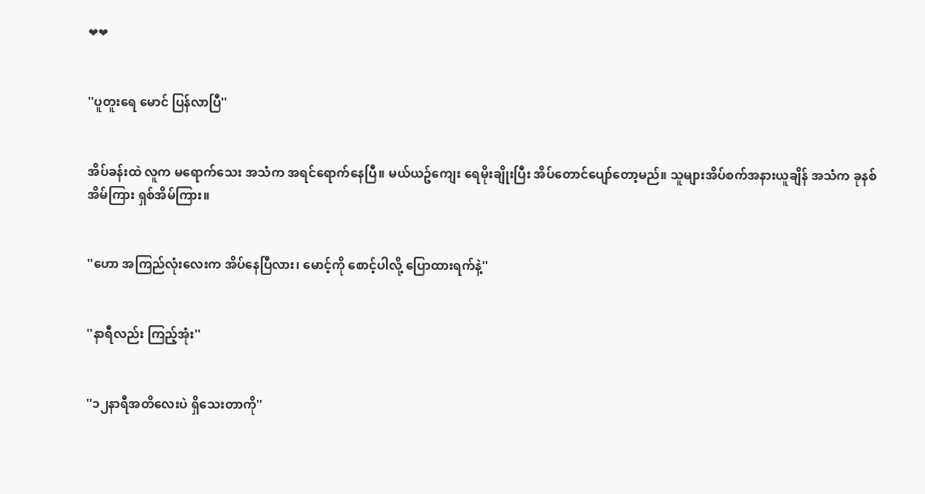❤❤


''ပူတူးရေ မောင် ပြန်လာပြီ''


အိပ်ခန်းထဲ လူက မရောက်သေး အသံက အရင်ရောက်နေပြီ။ မယ်ယဥ်ကျေး ရေမိုးချိုးပြီး အိပ်တောင်ပျော်တော့မည်။ သူများအိပ်စက်အနားယူချိန် အသံက ခုနစ်အိမ်ကြား ရှစ်အိမ်ကြား။


''ဟော အကြည်လုံးလေးက အိပ်နေပြီလား၊ မောင့်ကို စောင့်ပါလို့ ပြောထားရက်နဲ့''


''နာရီလည်း ကြည့်အုံး''


''၁၂နာရီအတိလေးပဲ ရှိသေးတာကို''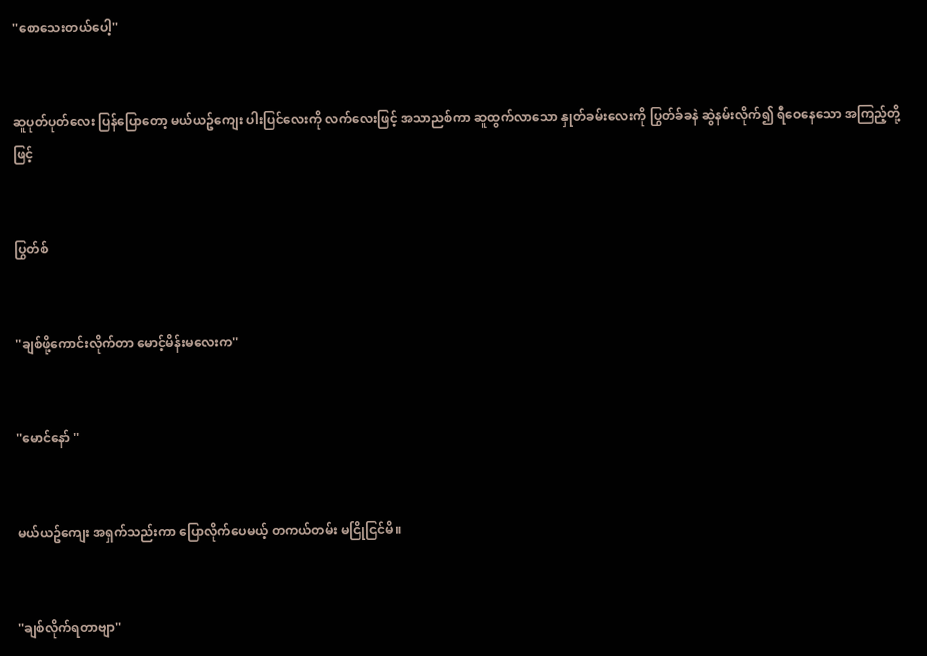''စောသေးတယ်ပေါ့''


ဆူပုတ်ပုတ်လေး ပြန်ပြောတော့ မယ်ယဥ်ကျေး ပါးပြင်လေးကို လက်လေးဖြင့် အသာညစ်ကာ ဆူထွက်လာသော နှုတ်ခမ်းလေးကို ပြွတ်ခ်ခနဲ ဆွဲနမ်းလိုက်၍ ရီဝေနေသော အကြည့်တို့ဖြင့်


ပြွတ်စ်


''ချစ်ဖို့ကောင်းလိုက်တာ မောင့်မိန်းမလေးက''


''မောင်နော် ''


မယ်ယဥ်ကျေး အရှက်သည်းကာ ပြောလိုက်ပေမယ့် တကယ်တမ်း မငြိုငြင်မိ။


''ချစ်လိုက်ရတာဗျာ''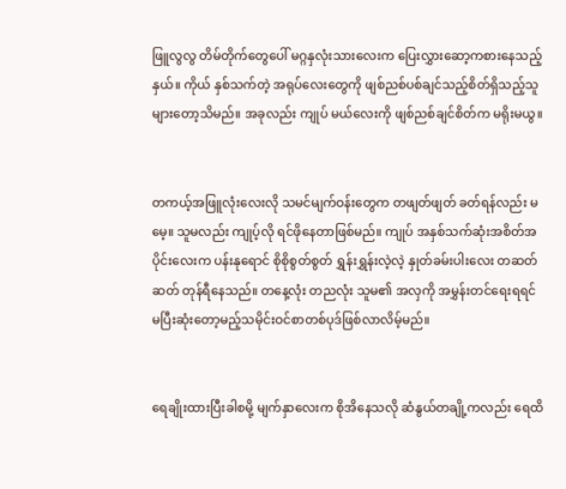ဖြူလွလွ တိမ်တိုက်တွေပေါ် မဂ္ဂနှလုံးသားလေးက ပြေးလွှားဆော့ကစားနေသည့်နှယ်။ ကိုယ် နှစ်သက်တဲ့ အရုပ်လေးတွေကို ဖျစ်ညစ်ပစ်ချင်သည့်စိတ်ရှိသည့်သူများတော့သိမည်။ အခုလည်း ကျုပ် မယ်လေးကို ဖျစ်ညစ်ချင်စိတ်က မရိုးမယွ။


တကယ့်အဖြူလုံးလေးလို သမင်မျက်ဝန်းတွေက တဖျတ်ဖျတ် ခတ်ရန်လည်း မမေ့။ သူမလည်း ကျုပ့်လို ရင်ဖိုနေတာဖြစ်မည်။ ကျုပ် အနှစ်သက်ဆုံးအစိတ်အပိုင်းလေးက ပန်းနုရောင် စိုစိုစွတ်စွတ် ရွှန်းရွှန်းလဲ့လဲ့ နှုတ်ခမ်းပါးလေး တဆတ်ဆတ် တုန်ရီနေသည်။ တနေ့လုံး တညလုံး သူမ၏ အလှကို အမွှန်းတင်ရေးရရင် မပြီးဆုံးတော့မည့်သမိုင်းဝင်စာတစ်ပုဒ်ဖြစ်လာလိမ့်မည်။


ရေချိုးထားပြီးခါစမို့ မျက်နှာလေးက စိုအိနေသလို ဆံနွယ်တချို့ကလည်း ရေထိ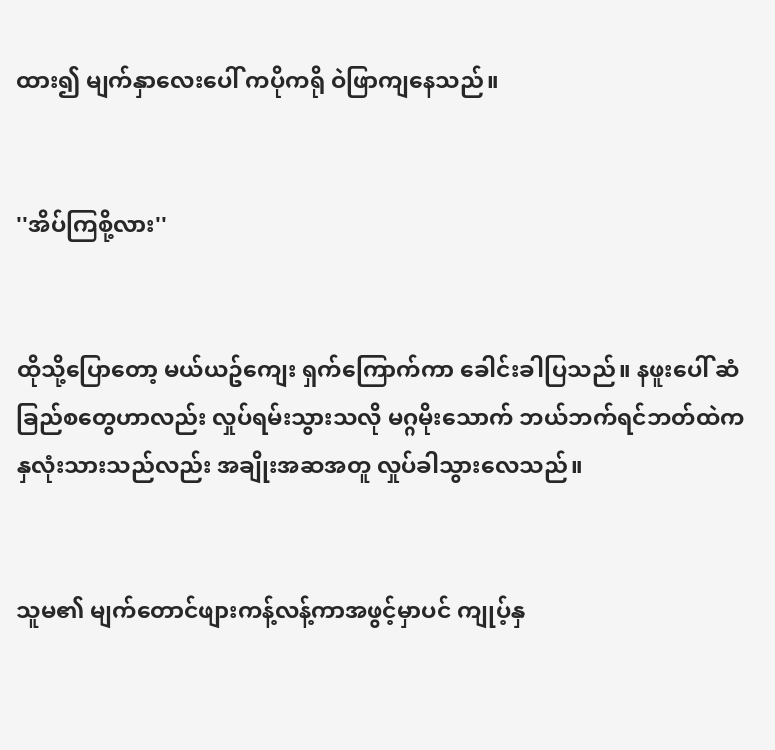ထား၍ မျက်နှာလေးပေါ် ကပိုကရို ဝဲဖြာကျနေသည်။


''အိပ်ကြစို့လား''


ထိုသို့ပြောတော့ မယ်ယဥ်ကျေး ရှက်ကြောက်ကာ ခေါင်းခါပြသည်။ နဖူးပေါ် ဆံခြည်စတွေဟာလည်း လှုပ်ရမ်းသွားသလို မဂ္ဂမိုးသောက် ဘယ်ဘက်ရင်ဘတ်ထဲက နှလုံးသားသည်လည်း အချိုးအဆအတူ လှုပ်ခါသွားလေသည်။


သူမ၏ မျက်တောင်ဖျားကန့်လန့်ကာအဖွင့်မှာပင် ကျုပ့်နှ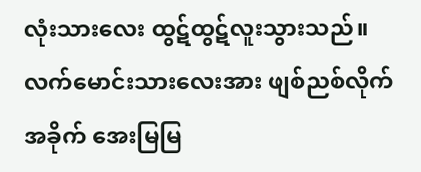လုံးသားလေး ထွဋ်ထွဋ်လူးသွားသည်။ လက်မောင်းသားလေးအား ဖျစ်ညစ်လိုက်အခိုက် အေးမြမြ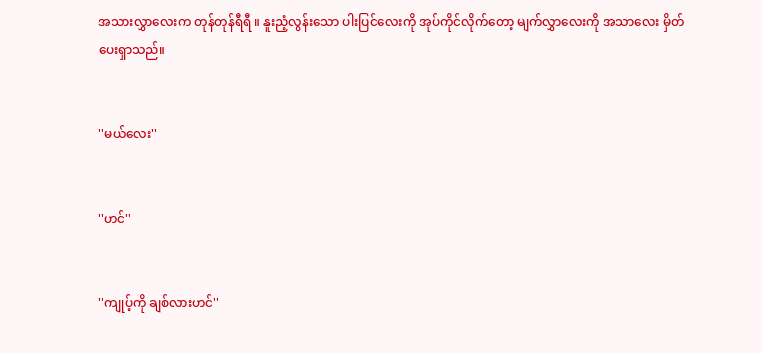အသားလွှာလေးက တုန်တုန်ရီရီ ။ နူးညံ့လွန်းသော ပါးပြင်လေးကို အုပ်ကိုင်လိုက်တော့ မျက်လွှာလေးကို အသာလေး မှိတ်ပေးရှာသည်။


''မယ်လေး''


''ဟင်''


''ကျုပ့်ကို ချစ်လားဟင်''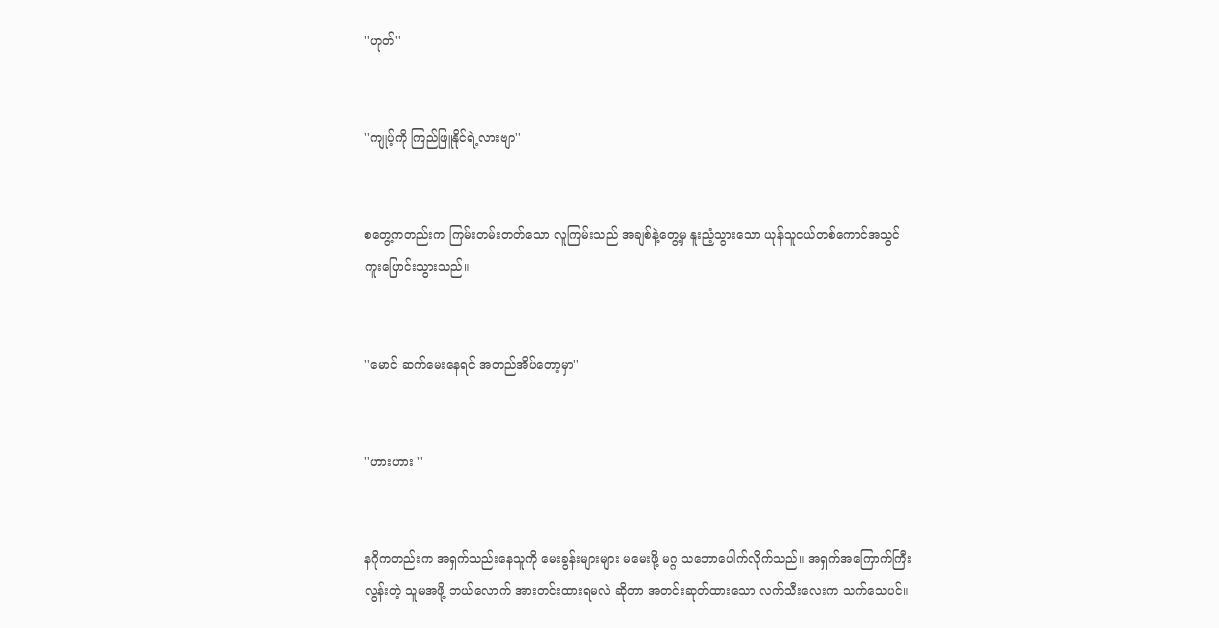''ဟုတ်''


''ကျုပ့်ကို ကြည်ဖြူနိုင်ရဲ့လားဗျာ''


စတွေ့ကတည်းက ကြမ်းတမ်းတတ်သော လူကြမ်းသည် အချစ်နဲ့တွေ့မှ နူးညံ့သွားသော ယုန်သူငယ်တစ်ကောင်အသွင် ကူးပြောင်းသွားသည်။


''မောင် ဆက်မေးနေရင် အတည်အိပ်တော့မှာ''


''ဟားဟား ''


နဂိုကတည်းက အရှက်သည်းနေသူကို မေးခွန်းများများ မမေးဖို့ မဂ္ဂ သဘောပေါက်လိုက်သည်။ အရှက်အကြောက်ကြီးလွန်းတဲ့ သူမအဖို့ ဘယ်လောက် အားတင်းထားရမလဲ ဆိုတာ အတင်းဆုတ်ထားသော လက်သီးလေးက သက်သေပင်။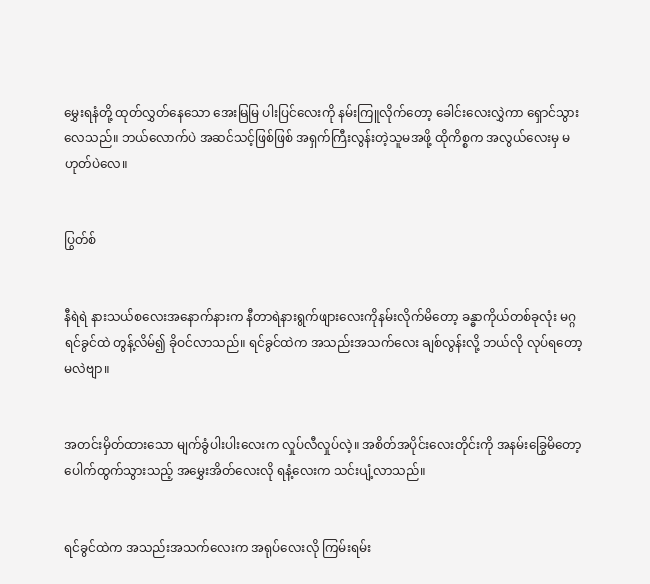မွှေးရနံတို့ ထုတ်လွှတ်နေသော အေးမြမြ ပါးပြင်လေးကို နမ်းကြူလိုက်တော့ ခေါင်းလေးလွှဲကာ ရှောင်သွားလေသည်။ ဘယ်လောက်ပဲ အဆင်သင့်ဖြစ်ဖြစ် အရှက်ကြီးလွန်းတဲ့သူမအဖို့ ထိုကိစ္စက အလွယ်လေးမှ မဟုတ်ပဲလေ။


ပြွတ်စ်


နီရဲရဲ နားသယ်စလေးအနောက်နားက နီတာရဲနားရွက်ဖျားလေးကိုနမ်းလိုက်မိတော့ ခန္ဓာကိုယ်တစ်ခုလုံး မဂ္ဂရင်ခွင်ထဲ တွန့်လိမ်၍ ခိုဝင်လာသည်။ ရင်ခွင်ထဲက အသည်းအသက်လေး ချစ်လွန်းလို့ ဘယ်လို လုပ်ရတော့မလဲဗျာ။


အတင်းမှိတ်ထားသော မျက်ခွံပါးပါးလေးက လှုပ်လီလှုပ်လဲ့။ အစိတ်အပိုင်းလေးတိုင်းကို အနမ်းခြွေမိတော့ ပေါက်ထွက်သွားသည့် အမွှေးအိတ်လေးလို ရနံ့လေးက သင်းပျံ့လာသည်။


ရင်ခွင်ထဲက အသည်းအသက်လေးက အရုပ်လေးလို ကြမ်းရမ်း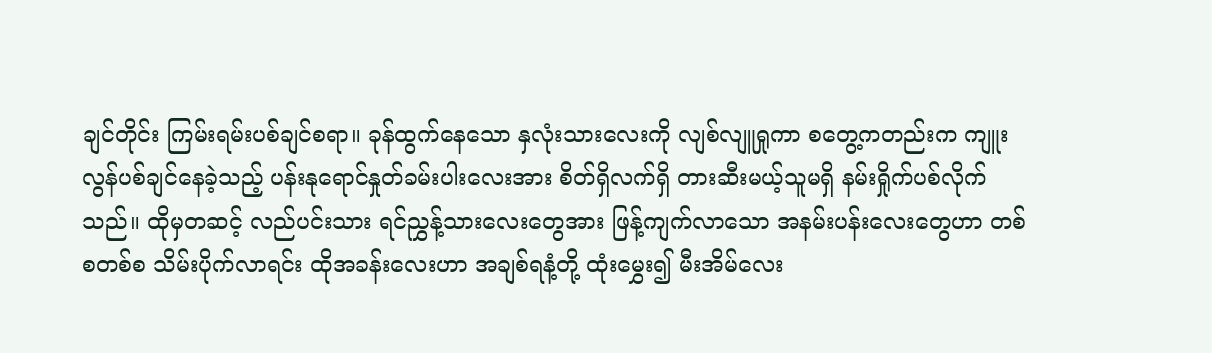ချင်တိုင်း ကြမ်းရမ်းပစ်ချင်စရာ။ ခုန်ထွက်နေသော နှလုံးသားလေးကို လျစ်လျူရှုကာ စတွေ့ကတည်းက ကျူးလွန်ပစ်ချင်နေခဲ့သည့် ပန်းနုရောင်နှုတ်ခမ်းပါးလေးအား စိတ်ရှိလက်ရှိ တားဆီးမယ့်သူမရှိ နမ်းရှိုက်ပစ်လိုက်သည်။ ထိုမှတဆင့် လည်ပင်းသား ရင်ညွှန့်သားလေးတွေအား ဖြန့်ကျက်လာသော အနမ်းပန်းလေးတွေဟာ တစ်စတစ်စ သိမ်းပိုက်လာရင်း ထိုအခန်းလေးဟာ အချစ်ရနံ့တို့ ထုံးမွှေး၍ မီးအိမ်လေး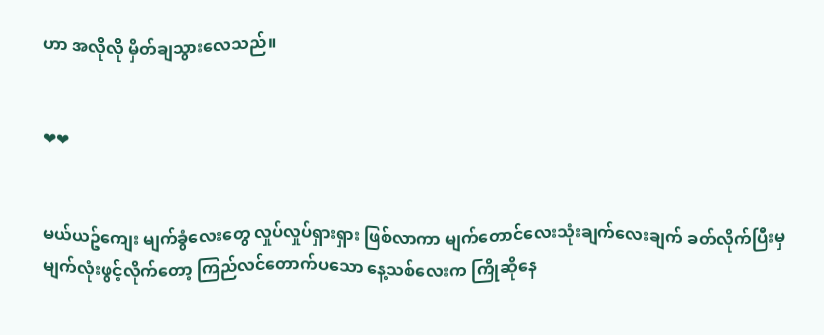ဟာ အလိုလို မှိတ်ချသွားလေသည်။


❤❤


မယ်ယဥ်ကျေး မျက်ခွံလေးတွေ လှုပ်လှုပ်ရှားရှား ဖြစ်လာကာ မျက်တောင်လေးသုံးချက်လေးချက် ခတ်လိုက်ပြီးမှ မျက်လုံးဖွင့်လိုက်တော့ ကြည်လင်တောက်ပသော နေ့သစ်လေးက ကြိုဆိုနေ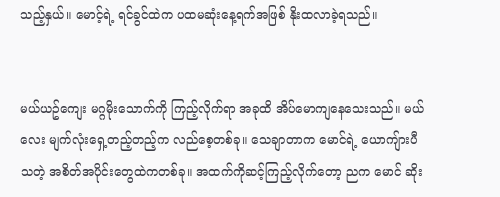သည့်နှယ်။ မောင့်ရဲ့ ရင်ခွင်ထဲက ပထမဆုံးနေ့ရက်အဖြစ် နိုးထလာခဲ့ရသည်။


မယ်ယဥ်ကျေး မဂ္ဂမိုးသောက်ကို ကြည့်လိုက်ရာ အခုထိ အိပ်မောကျနေသေးသည်။ မယ်လေး မျက်လုံးရှေ့တည့်တည့်က လည်စေ့တစ်ခု။ သေချာတာက မောင်ရဲ့ ယောကျ်ားပီသတဲ့ အစိတ်အပိုင်းတွေထဲကတစ်ခု။ အထက်ကိုဆင့်ကြည့်လိုက်တော့ ညက မောင် ဆိုး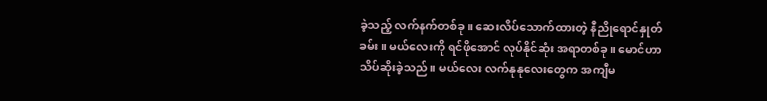ခဲ့သည့် လက်နက်တစ်ခု။ ဆေးလိပ်သောက်ထားတဲ့ နီညိုရောင်နှုတ်ခမ်း။ မယ်လေးကို ရင်ဖိုအောင် လုပ်နိုင်ဆုံး အရာတစ်ခု။ မောင်ဟာ သိပ်ဆိုးခဲ့သည်။ မယ်လေး လက်နုနုလေးတွေက အကျီမ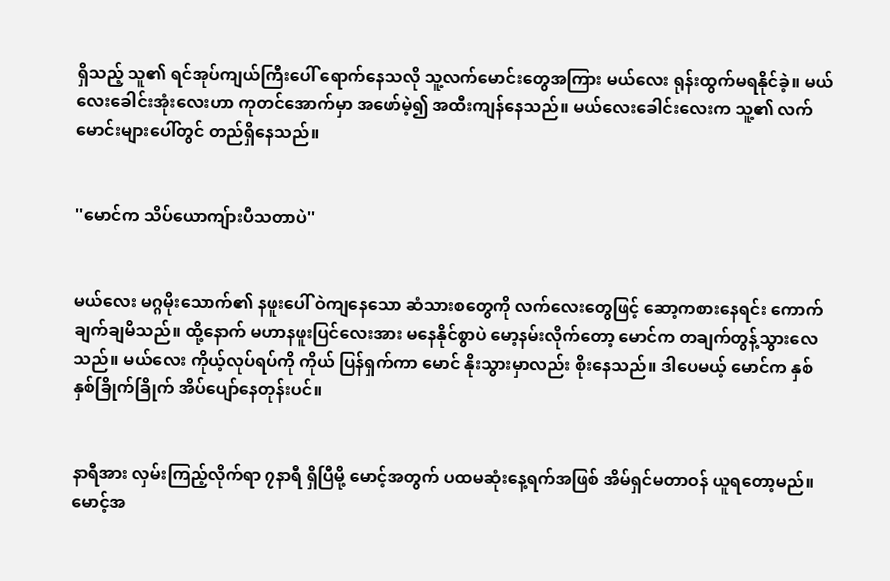ရှိသည့် သူ၏ ရင်အုပ်ကျယ်ကြီးပေါ် ရောက်နေသလို သူ့လက်မောင်းတွေအကြား မယ်လေး ရုန်းထွက်မရနိုင်ခဲ့။ မယ်လေးခေါင်းအုံးလေးဟာ ကုတင်အောက်မှာ အဖော်မဲ့၍ အထီးကျန်နေသည်။ မယ်လေးခေါင်းလေးက သူ့၏ လက်မောင်းများပေါ်တွင် တည်ရှိနေသည်။


''မောင်က သိပ်ယောကျ်ားပီသတာပဲ''


မယ်လေး မဂ္ဂမိုးသောက်၏ နဖူးပေါ် ဝဲကျနေသော ဆံသားစတွေကို လက်လေးတွေဖြင့် ဆော့ကစားနေရင်း ကောက်ချက်ချမိသည်။ ထို့နောက် မဟာနဖူးပြင်လေးအား မနေနိုင်စွာပဲ မော့နမ်းလိုက်တော့ မောင်က တချက်တွန့်သွားလေသည်။ မယ်လေး ကိုယ့်လုပ်ရပ်ကို ကိုယ် ပြန်ရှက်ကာ မောင် နိုးသွားမှာလည်း စိုးနေသည်။ ဒါပေမယ့် မောင်က နှစ်နှစ်ခြိုက်ခြိုက် အိပ်ပျော်နေတုန်းပင်။


နာရီအား လှမ်းကြည့်လိုက်ရာ ၇နာရီ ရှိပြီမို့ မောင့်အတွက် ပထမဆုံးနေ့ရက်အဖြစ် အိမ်ရှင်မတာဝန် ယူရတော့မည်။ မောင့်အ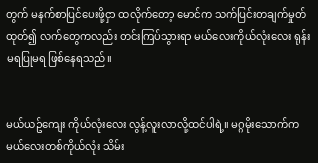တွက် မနက်စာပြင်ပေးဖို့ငှာ ထလိုက်တော့ မောင်က သက်ပြင်းတချက်မှုတ်ထုတ်၍ လက်တွေကလည်း တင်းကြပ်သွားရာ မယ်လေးကိုယ်လုံးလေး ရုန်းမရပြုမရ ဖြစ်နေရသည်။


မယ်ယဥ်ကျေး ကိုယ်လုံးလေး လွန့်လူးလာလို့ထင်ပါရဲ့။ မဂ္ဂမိုးသောက်က မယ်လေးတစ်ကိုယ်လုံး သိမ်း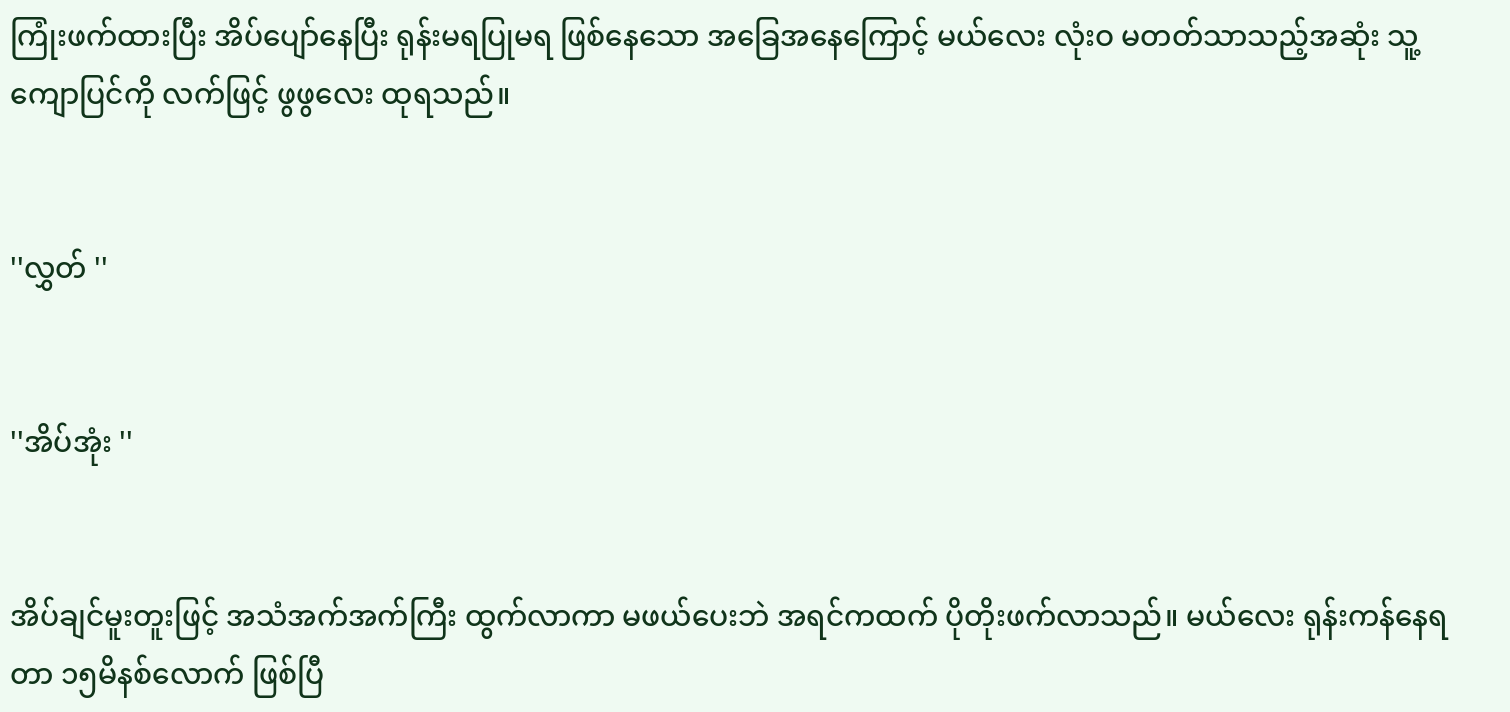ကြုံးဖက်ထားပြီး အိပ်ပျော်နေပြီး ရုန်းမရပြုမရ ဖြစ်နေသော အခြေအနေကြောင့် မယ်လေး လုံးဝ မတတ်သာသည့်အဆုံး သူ့ကျောပြင်ကို လက်ဖြင့် ဖွဖွလေး ထုရသည်။


''လွှတ် ''


''အိပ်အုံး ''


အိပ်ချင်မူးတူးဖြင့် အသံအက်အက်ကြီး ထွက်လာကာ မဖယ်ပေးဘဲ အရင်ကထက် ပိုတိုးဖက်လာသည်။ မယ်လေး ရုန်းကန်နေရတာ ၁၅မိနစ်လောက် ဖြစ်ပြီ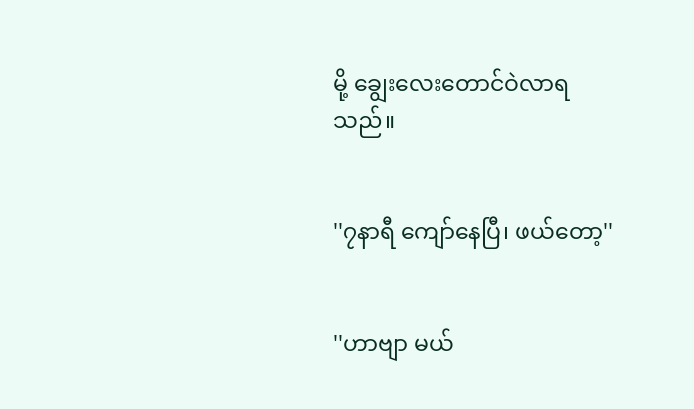မို့ ချွေးလေးတောင်ဝဲလာရသည်။


''၇နာရီ ကျော်နေပြီ၊ ဖယ်တော့''


''ဟာဗျာ မယ်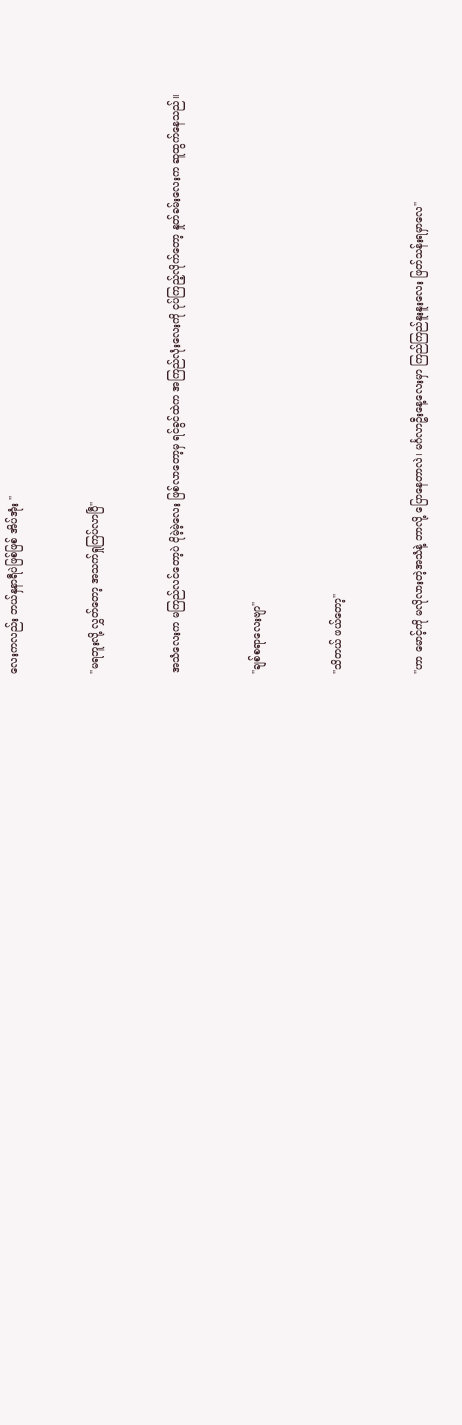လေးကလည်း ဘယ်နှနာရီပဲဖြစ်ဖြစ် အိပ်အုံး ''


''မရဘူးလို့ လွှတ်တော့ အသက်ရှုကြပ်လာပြီ''


အသံလေးက မကြည်လင်တော့ပဲ ငိုမဲ့မဲ့လေး ဖြစ်လာတော့မှ ရင်ခွင်ထဲက အကြည်လုံးလေးကို ငုပ်ကြည့်လိုက်တော့ နှုတ်ခမ်းလေးက ဆူထွက်နေသည်။


''ချစ်စရာလေးဗျာ''


''သိတယ် ဖယ်တော့''


''ဟာ မောင့်ကို မလိုလားတဲ့အသံနဲ့ ဘာလို့ ပြောနေတာလဲ၊ မင်္ဂလာဦးနေ့လေးမှာ ကြည်ကြည်နူးနူးလေး ဖြတ်သန်းရမှာလေ''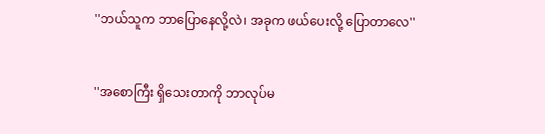''ဘယ်သူက ဘာပြောနေလို့လဲ၊ အခုက ဖယ်ပေးလို့ ပြောတာလေ''


''အစောကြီး ရှိသေးတာကို ဘာလုပ်မ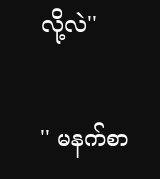လို့လဲ''


'' မနက်စာ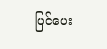ပြင်ပေး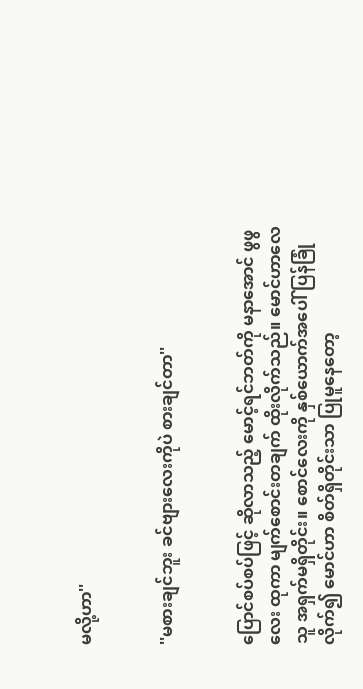မလို့ဟာ''


''မစားချင်ဘူး ခင်ဗျားလေးကိုပဲ စားချင်တာ''


ပြောင်စပ်စပ်ဖြင့် ဆိုလာသည့် မောင့်ရင်ဘတ်ကို မနာအောင် ဖွဖွလေး ထုကာ မျက်စောင်းတချက် ထိုးလိုက်သည်။ မောင်ဟာလေ သူ အရှက်မရှိတိုင်း။ စောင်လေးကို နှစ်ယောက်အပေါ် ပြန်ခြုံလိုက်၍ မောင်ဟာ စိတ်ရှိတိုင်းသာ ပြုမူနေတော့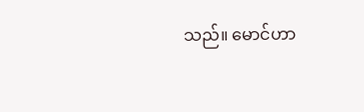သည်။ မောင်ဟာ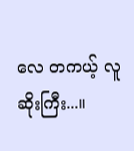လေ တကယ့် လူဆိုးကြီး...။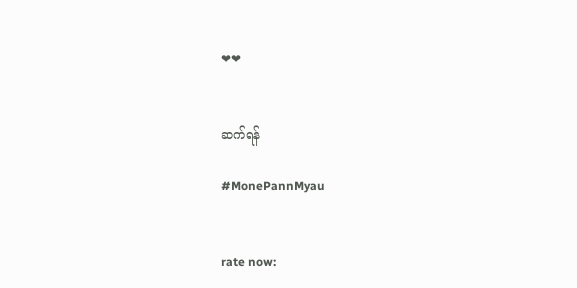❤❤


ဆက်ရန်

#MonePannMyau


rate now: